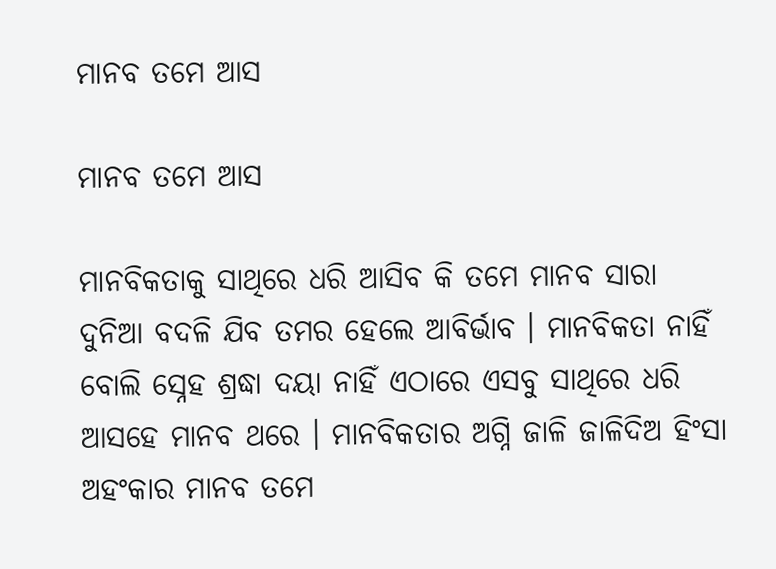ମାନବ ତମେ ଆସ

ମାନବ ତମେ ଆସ

ମାନବିକତାକୁ ସାଥିରେ ଧରି ଆସିବ କି ତମେ ମାନବ ସାରା ଦୁନିଆ ବଦଳି ଯିବ ତମର ହେଲେ ଆବିର୍ଭାବ । ମାନବିକତା ନାହିଁ ବୋଲି ସ୍ନେହ ଶ୍ରଦ୍ଧା ଦୟା ନାହିଁ ଏଠାରେ ଏସବୁ ସାଥିରେ ଧରି ଆସ‌ହେ ମାନବ ଥରେ । ମାନବିକତାର ଅଗ୍ନି ଜାଳି ଜାଳିଦିଅ ହିଂସା ଅହଂକାର ମାନବ ତମେ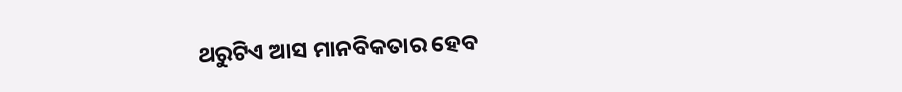ଥରୁଟିଏ ଆସ ମାନବିକତାର ହେବ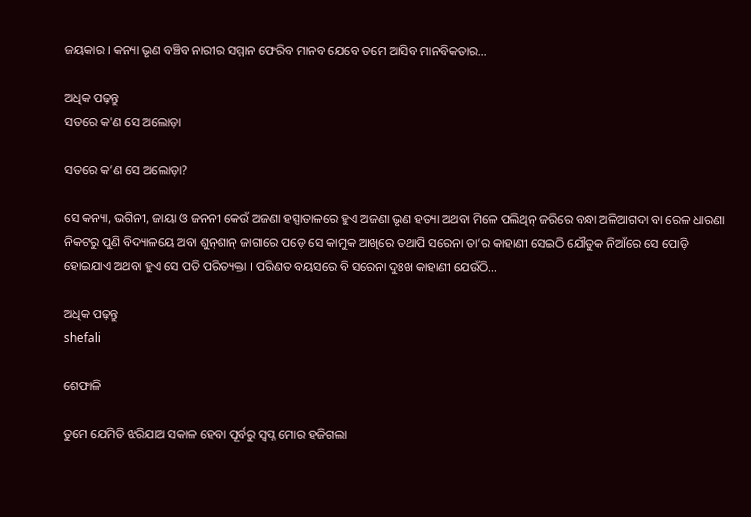ଜୟକାର । କନ୍ୟା ଭୃଣ ବଞ୍ଚିବ ନାରୀର ସମ୍ମାନ ଫେରିବ ମାନବ ଯେବେ ତମେ ଆସିବ ମାନବିକତାର…

ଅଧିକ ପଢ଼ନ୍ତୁ
ସତରେ କ'ଣ ସେ ଅଲୋଡ଼ା

ସତରେ କ’ଣ ସେ ଅଲୋଡ଼ା?

ସେ କନ୍ୟା, ଭଗିନୀ, ଜାୟା ଓ ଜନନୀ କେଉଁ ଅଜଣା ହସ୍ପାତାଳରେ ହୁଏ ଅଜଣା ଭୃଣ ହତ୍ୟା ଅଥବା ମିଳେ ପଲିଥିନ୍‌ ଜରିରେ ବନ୍ଧା ଅଳିଆଗଦା ବା ରେଳ ଧାରଣା ନିକଟରୁ ପୁଣି ବିଦ୍ୟାଳୟେ ଅବା ଶୁନ୍‌ଶାନ୍ ଜାଗାରେ ପଡ଼େ ସେ କାମୁକ ଆଖିରେ ତ‌ଥାପି ସରେନା ତା’ର କାହାଣୀ ସେଇଠି ଯୌତୁକ ନିଆଁରେ ସେ ପୋଡ଼ି ହୋଇଯାଏ ଅଥବା ହୁଏ ସେ ପତି ପରିତ୍ୟକ୍ତା । ପରିଣତ ବୟସରେ ବି ସରେନା ଦୁଃଖ କାହାଣୀ ଯେଉଁଠି…

ଅଧିକ ପଢ଼ନ୍ତୁ
shefali

ଶେଫାଳି

ତୁମେ ଯେମିତି ଝରିଯାଅ ସକାଳ ହେବା ପୂର୍ବରୁ ସ୍ୱପ୍ନ ମୋର ହଜିଗଲା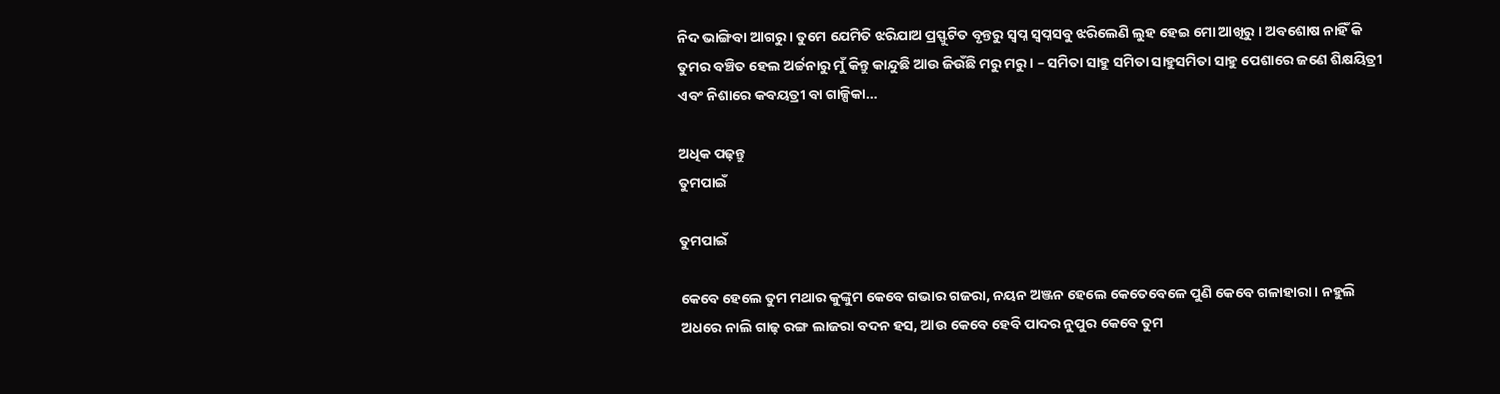ନିଦ ଭାଙ୍ଗିବା ଆଗରୁ । ତୁମେ ଯେମିତି ଝରିଯାଅ ପ୍ରସ୍ଫୁଟିତ ବୃନ୍ତରୁ ସ୍ୱପ୍ନ ସ୍ଵପ୍ନସବୁ ଝରିଲେଣି ଲୁହ ହେଇ ମୋ ଆଖିରୁ । ଅବଶୋଷ ନାହିଁ କି ତୁମର ବଞ୍ଚିତ ହେଲ ଅର୍ଚ୍ଚନାରୁ ମୁଁ କିନ୍ତୁ କାନ୍ଦୁଛି ଆଉ ଜିଉଁଛି ମରୁ ମରୁ । – ସମିତା ସାହୁ ସମିତା ସାହୁସମିତା ସାହୁ ପେଶାରେ ଜଣେ ଶିକ୍ଷୟିତ୍ରୀ ଏବଂ ନିଶାରେ କବୟତ୍ରୀ ବା ଗାଳ୍ପିକା…

ଅଧିକ ପଢ଼ନ୍ତୁ
ତୁମପାଇଁ

ତୁମପାଇଁ

କେବେ ହେଲେ ତୁମ ମଥାର କୁଙ୍କୁମ କେବେ ଗଭାର ଗଜରା, ନୟନ ଅଞ୍ଜନ ହେଲେ କେତେବେଳେ ପୁଣି କେବେ ଗଳାହାରା । ନହୁଲି ଅଧରେ ନାଲି ଗାଢ଼ ରଙ୍ଗ ଲାଜରା ବଦନ ହସ, ଆଉ କେବେ ହେବି ପାଦର ନୁପୁର କେବେ ତୁମ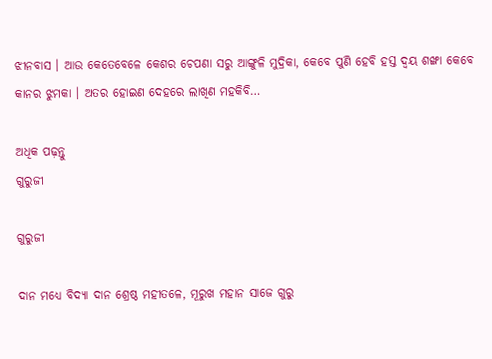ଝୀନବାସ । ଆଉ କେତେବେଳେ କେଶର ଚେପଣା ସରୁ ଆଙ୍ଗୁଳି ମୁଦ୍ରିକା, କେବେ ପୁଣି ହେବି ହସ୍ତ ଦ୍ୱୟ ଶଙ୍ଖା କେବେ କାନର ଝୁମକା । ଅତର ହୋଇଣ ଦେହରେ ଲାଖିଣ ମହକିବି…

ଅଧିକ ପଢ଼ନ୍ତୁ
ଗୁରୁଜୀ

ଗୁରୁଜୀ

ଦାନ ମଧ୍ୟେ ବିଦ୍ୟା ଦାନ ଶ୍ରେଷ୍ଠ ମହୀତଳେ, ମୂରୁଖ ମହାନ ସାଜେ ଗୁରୁ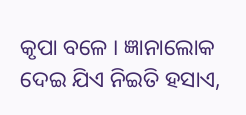କୃପା ବଳେ । ଜ୍ଞାନାଲୋକ ଦେଇ ଯିଏ ନିଇତି ହସାଏ,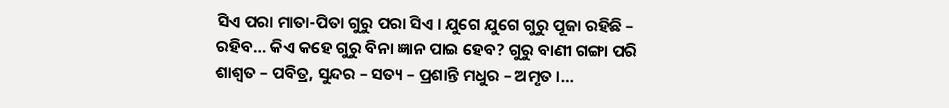ସିଏ ପରା ମାତା-ପିତା ଗୁରୁ ପରା ସିଏ । ଯୁଗେ ଯୁଗେ ଗୁରୁ ପୂଜା ରହିଛି – ରହିବ… କିଏ କହେ ଗୁରୁ ବିନା ଜ୍ଞାନ ପାଇ ହେବ? ଗୁରୁ ବାଣୀ ଗଙ୍ଗା ପରି ଶାଶ୍ଵତ – ପବିତ୍ର, ସୁନ୍ଦର – ସତ୍ୟ – ପ୍ରଶାନ୍ତି ମଧୁର – ଅମୃତ ।…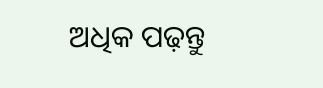ଅଧିକ ପଢ଼ନ୍ତୁ